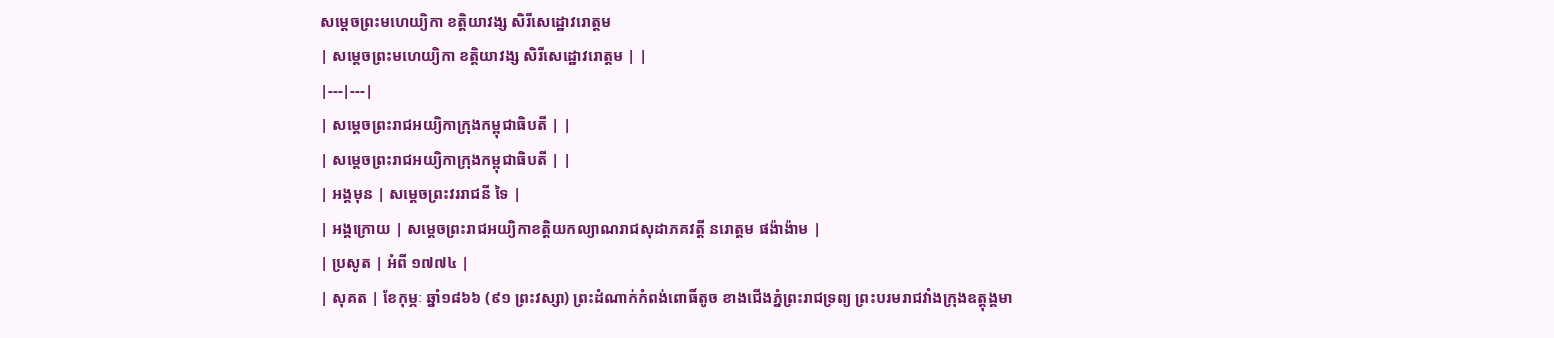សម្តេចព្រះមហេយ្យិកា ខត្តិយាវង្ស សិរីសេដ្ឋោវរោត្តម
| សម្តេចព្រះមហេយ្យិកា ខត្តិយាវង្ស សិរីសេដ្ឋោវរោត្តម | |
|---|---|
| សម្តេចព្រះរាជអយ្យិកាក្រុងកម្ពុជាធិបតី | |
| សម្តេចព្រះរាជអយ្យិកាក្រុងកម្ពុជាធិបតី | |
| អង្គមុន | សម្តេចព្រះវររាជនី ទៃ |
| អង្គក្រោយ | សម្តេចព្រះរាជអយ្យិកាខត្តិយកល្យាណរាជសុដាភគវត្តី នរោត្តម ផង៉ាង៉ាម |
| ប្រសូត | អំពី ១៧៧៤ |
| សុគត | ខែកុម្ភៈ ឆ្នាំ១៨៦៦ (៩១ ព្រះវស្សា) ព្រះដំណាក់កំពង់ពោធិ៍តូច ខាងជើងភ្នំព្រះរាជទ្រព្យ ព្រះបរមរាជវាំងក្រុងឧត្តុង្គមា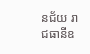នជ័យ រាជធានីឧ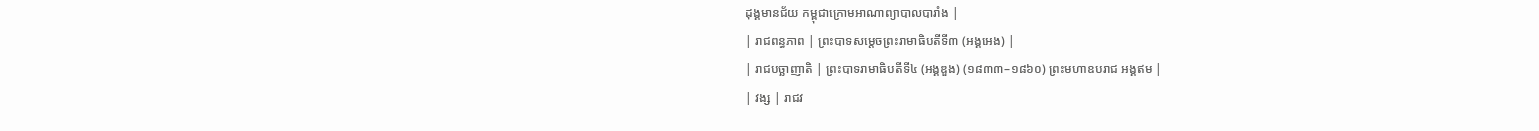ដុង្គមានជ័យ កម្ពុជាក្រោមអាណាព្យាបាលបារាំង |
| រាជពន្ធភាព | ព្រះបាទសម្តេចព្រះរាមាធិបតីទី៣ (អង្គអេង) |
| រាជបច្ឆាញាតិ | ព្រះបាទរាមាធិបតីទី៤ (អង្គឌួង) (១៨៣៣–១៨៦០) ព្រះមហាឧបរាជ អង្គឥម |
| វង្ស | រាជវ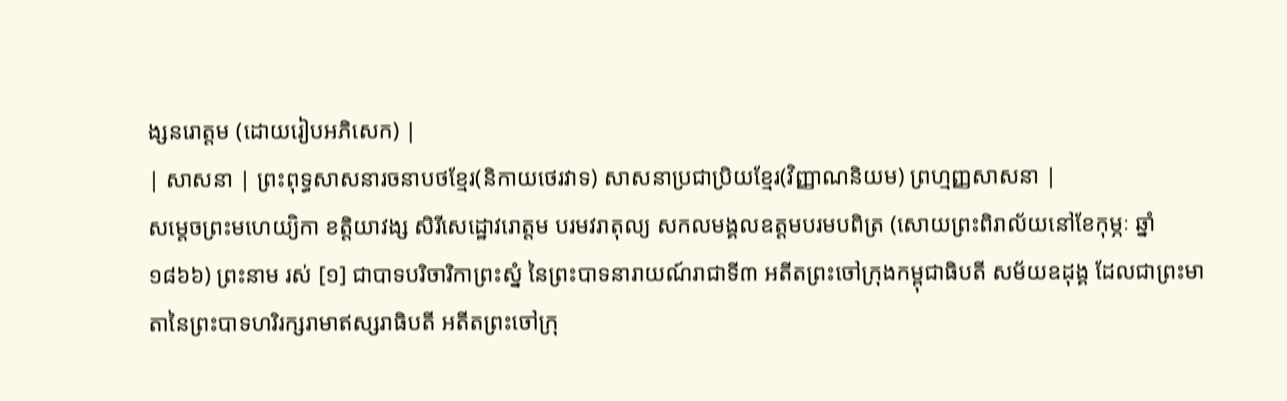ង្សនរោត្តម (ដោយរៀបអភិសេក) |
| សាសនា | ព្រះពុទ្ធសាសនារចនាបថខ្មែរ(និកាយថេរវាទ) សាសនាប្រជាប្រិយខ្មែរ(វិញ្ញាណនិយម) ព្រហ្មញ្ញសាសនា |
សម្តេចព្រះមហេយ្យិកា ខត្តិយាវង្ស សិរីសេដ្ឋោវរោត្តម បរមវរាតុល្យ សកលមង្គលឧត្តមបរមបពិត្រ (សោយព្រះពិរាល័យនៅខែកុម្ភៈ ឆ្នាំ១៨៦៦) ព្រះនាម រស់ [១] ជាបាទបរិចារិកាព្រះស្នំ នៃព្រះបាទនារាយណ៍រាជាទី៣ អតីតព្រះចៅក្រុងកម្ពុជាធិបតី សម័យឧដុង្គ ដែលជាព្រះមាតានៃព្រះបាទហរិរក្សរាមាឥស្សរាធិបតី អតីតព្រះចៅក្រុ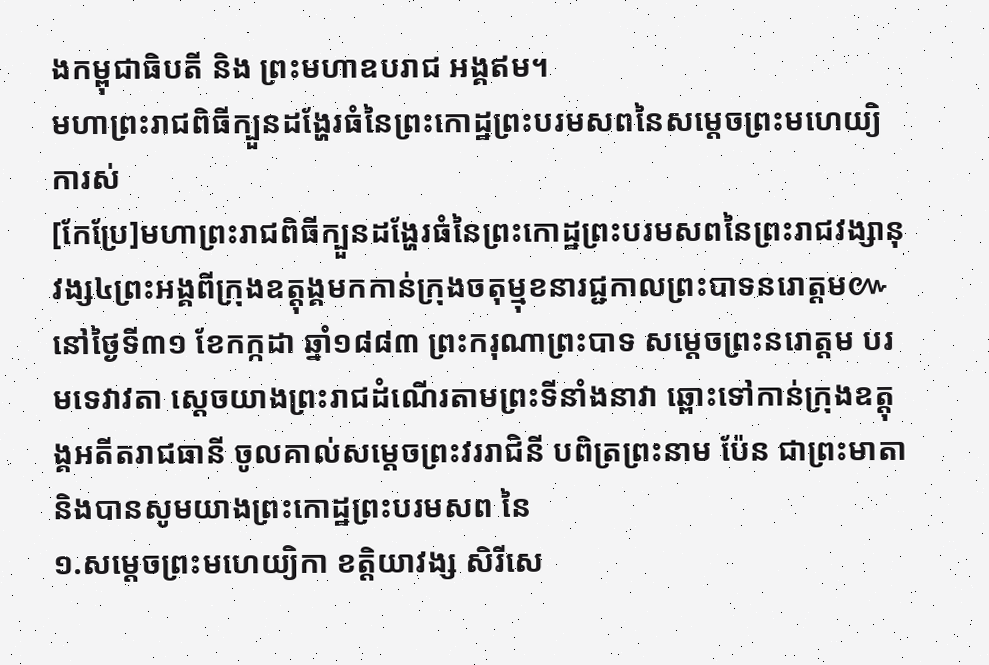ងកម្ពុជាធិបតី និង ព្រះមហាឧបរាជ អង្គឥម។
មហាព្រះរាជពិធីក្បួនដង្ហែរធំនៃព្រះកោដ្ឋព្រះបរមសពនៃសម្តេចព្រះមហេយ្យិការស់
[កែប្រែ]មហាព្រះរាជពិធីក្បួនដង្ហែរធំនៃព្រះកោដ្ឋព្រះបរមសពនៃព្រះរាជវង្សានុវង្ស៤ព្រះអង្គពីក្រុងឧត្តុង្គមកកាន់ក្រុងចតុម្មុខនារជ្ជកាលព្រះបាទនរោត្តម៚
នៅថ្ងៃទី៣១ ខែកក្កដា ឆ្នាំ១៨៨៣ ព្រះករុណាព្រះបាទ សម្តេចព្រះនរោត្តម បរមទេវាវតា ស្តេចយាងព្រះរាជដំណើរតាមព្រះទីនាំងនាវា ឆ្ពោះទៅកាន់ក្រុងឧត្តុង្គអតីតរាជធានី ចូលគាល់សម្តេចព្រះវររាជិនី បពិត្រព្រះនាម ប៉ែន ជាព្រះមាតានិងបានសូមយាងព្រះកោដ្ឋព្រះបរមសព នៃ
១.សម្តេចព្រះមហេយ្យិកា ខត្តិយាវង្ស សិរីសេ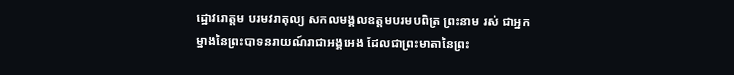ដ្ឋោវរោត្តម បរមវរាតុល្យ សកលមង្គលឧត្តមបរមបពិត្រ ព្រះនាម រស់ ជាអ្នកម្នាងនៃព្រះបាទនរាយណ៍រាជាអង្គអេង ដែលជាព្រះមាតានៃព្រះ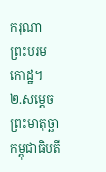ករុណា ព្រះបរមកោដ្ឋ។
២.សម្ដេចព្រះមាតុច្ឆា កម្ពុជាធិបតី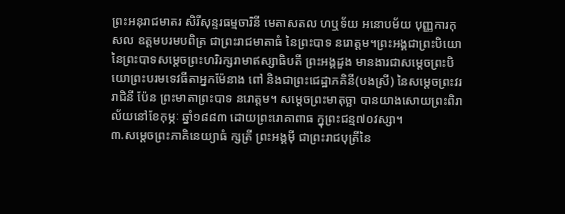ព្រះអនុរាជមាតរ សិរីសុន្ទរធម្មចារិនី មេតាសតល ហឬទ័យ អនោបម័យ បុញ្ញការកុសល ឧត្តមបរមបពិត្រ ជាព្រះរាជមាតាធំ នៃព្រះបាទ នរោត្តម។ព្រះអង្គជាព្រះបិយោនៃព្រះបាទសម្តេចព្រះហរិរក្សរាមាឥស្សាធិបតី ព្រះអង្គដួង មានងារជាសម្តេចព្រះបិយោព្រះបរមទេវធីតាអ្នកម៉ែនាង ពៅ និងជាព្រះជេដ្ឋាភគិនី(បងស្រី) នៃសម្ដេចព្រះវររាជិនី ប៉ែន ព្រះមាតាព្រះបាទ នរោត្តម។ សម្តេចព្រះមាតុច្ឆា បានយាងសោយព្រះពិរាល័យនៅខែកុម្ភៈ ឆ្នាំ១៨៨៣ ដោយព្រះរោគាពាធ ក្នុព្រះជន្ម៧០វស្សា។
៣.សម្ដេចព្រះភាគិនេយ្យាធំ ក្សត្រី ព្រះអង្គម៉ី ជាព្រះរាជបុត្រីនៃ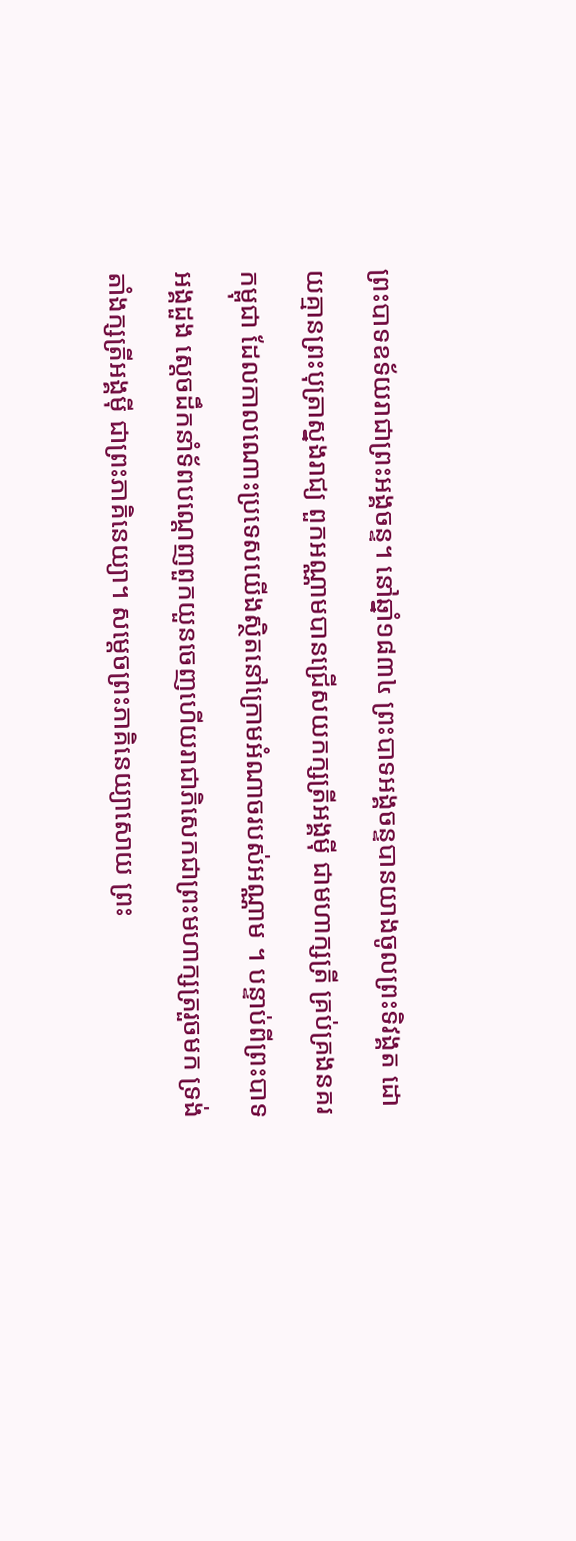ព្រះបាទឧទ័យរាជាព្រះអង្គចន្ទ។ នៅឆ្នាំ១៨៣៤ ព្រះបាទអង្គចន្ទបានយាងចូលព្រះទិវង្គត ដោយគ្មានព្រះបុត្រាស្នងរាជ្យ ពួកអណ្ណាមបានជ្រើសយកក្សត្រីអង្គម៉ី ជាមហាក្សត្រី គ្រប់គ្រងនគរកម្ពុជា ដែលកាលណោះប្រទេសយើងស្ថិតនៅក្រោមអំណាចរបស់អណ្ណាម ។ បន្ទាប់ពីព្រះបាទអង្គដួង ស្ដេចដឹកនាំទ័ពបណ្តេញពួកយួនចេញហើយរាជាភិសេកជាព្រះមហាក្សត្ររួចមក ទ្រង់តាំងក្សត្រីអង្គម៉ី ជាព្រះភាគិនេយ្យា។ សម្តេចព្រះភាគិនេយ្យាសោយ ព្រះ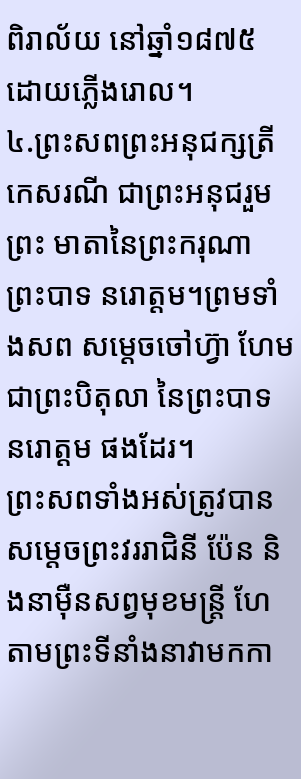ពិរាល័យ នៅឆ្នាំ១៨៧៥ ដោយភ្លើងរោល។
៤.ព្រះសពព្រះអនុជក្សត្រី កេសរណី ជាព្រះអនុជរួមព្រះ មាតានៃព្រះករុណា ព្រះបាទ នរោត្តម។ព្រមទាំងសព សម្តេចចៅហ៊្វា ហែម ជាព្រះបិតុលា នៃព្រះបាទ នរោត្តម ផងដែរ។
ព្រះសពទាំងអស់ត្រូវបានសម្តេចព្រះវររាជិនី ប៉ែន និងនាម៉ឺនសព្វមុខមន្ត្រី ហែតាមព្រះទីនាំងនាវាមកកា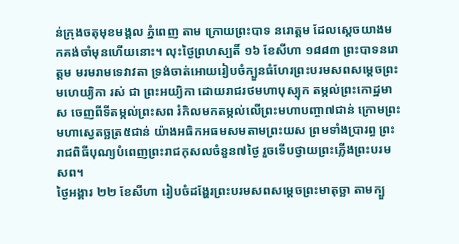ន់ក្រុងចតុមុខមង្គល ភ្នំពេញ តាម ក្រោយព្រះបាទ នរោត្តម ដែលស្តេចយាងមកគង់ចាំមុនហើយនោះ។ លុះថ្ងៃព្រហស្បតិ៍ ១៦ ខែសីហា ១៨៨៣ ព្រះបាទនរោត្តម មរមរាមទេវាវតា ទ្រង់ចាត់អោយរៀបចំក្បួនធំហែរព្រះបរមសពសម្តេចព្រះមហេយ្យិកា រស់ ជា ព្រះអយ្យិកា ដោយរាជរថមហាបុស្បុក តម្កល់ព្រះកោដ្ឋមាស ចេញពីទីតម្កល់ព្រះសព រំកិលមកតម្កល់លើព្រះមហាបញ្ចា៧ជាន់ ក្រោមព្រះមហាស្វេតច្ឆត្រ៥ជាន់ យ៉ាងអធិកអធមសមតាមព្រះយស ព្រមទាំងប្រារព្ធ ព្រះរាជពិធីបុណ្យបំពេញព្រះរាជកុសលចំនួន៧ថ្ងៃ រួចទើបថ្វាយព្រះភ្លើងព្រះបរមសព។
ថ្ងៃអង្គារ ២២ ខែសីហា រៀបចំដង្ហែរព្រះបរមសពសម្តេចព្រះមាតុច្ឆា តាមក្បួ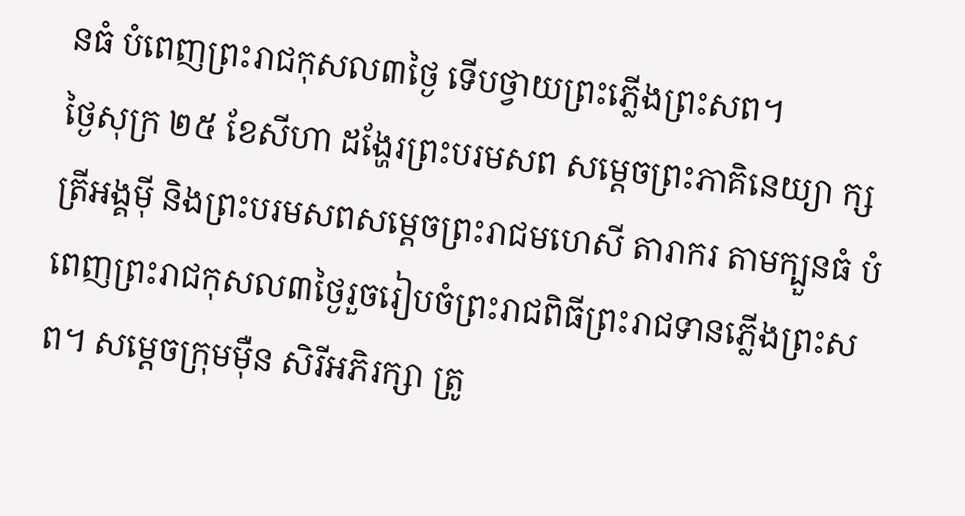នធំ បំពេញព្រះរាជកុសល៣ថ្ងៃ ទើបថ្វាយព្រះភ្លើងព្រះសព។
ថ្ងៃសុក្រ ២៥ ខែសីហា ដង្ហែរព្រះបរមសព សម្តេចព្រះភាគិនេយ្យា ក្សត្រីអង្គម៉ី និងព្រះបរមសពសម្តេចព្រះរាជមហេសី តារាករ តាមក្បួនធំ បំពេញព្រះរាជកុសល៣ថ្ងៃរួចរៀបចំព្រះរាជពិធីព្រះរាជទានភ្លើងព្រះសព។ សម្ដេចក្រុមម៉ឺន សិរីអភិរក្សា ត្រូ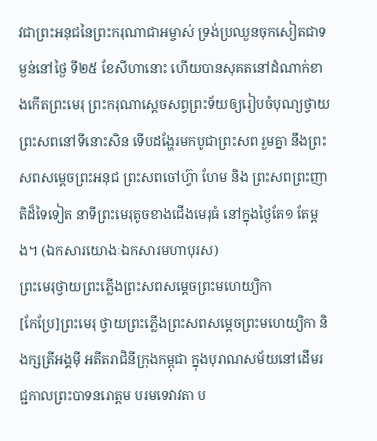វជាព្រះអនុជនៃព្រះករុណាជាអម្ចាស់ ទ្រង់ប្រឈួនចុកសៀតជាទម្ងន់នៅថ្ងៃ ទី២៥ ខែសីហានោះ ហើយបានសុគតនៅដំណាក់ខាងកើតព្រះមេរុ ព្រះករុណាស្តេចសព្វព្រះទ័យឲ្យរៀបចំបុណ្យថ្វាយព្រះសពនៅទីនោះសិន ទើបដង្ហែរមកបូជាព្រះសព រួមគ្នា នឹងព្រះសពសម្តេចព្រះអនុជ ព្រះសពចៅហ៊្វា ហែម និង ព្រះសពព្រះញាតិដ៏ទៃទៀត នាទីព្រះមេរុតូចខាងជើងមេរុធំ នៅក្នុងថ្ងៃតែ១ តែម្តង។ (ឯកសារយោងៈឯកសារមហាបុរស)
ព្រះមេរុថ្វាយព្រះភ្លើងព្រះសពសម្ដេចព្រះមហេយ្យិកា
[កែប្រែ]ព្រះមេរុ ថ្វាយព្រះភ្លើងព្រះសពសម្ដេចព្រះមហេយ្យិកា និងក្សត្រីអង្គម៉ី អតីតរាជិនីក្រុងកម្ពុជា ក្នុងបុរាណសម័យនៅដើមរជ្ជកាលព្រះបាទនរោត្តម បរមទេវាវតា ប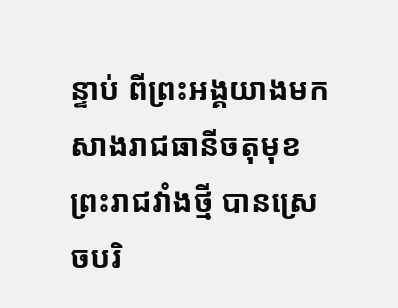ន្ទាប់ ពីព្រះអង្គយាងមកសាងរាជធានីចតុមុខ ព្រះរាជវាំងថ្មី បានស្រេចបរិ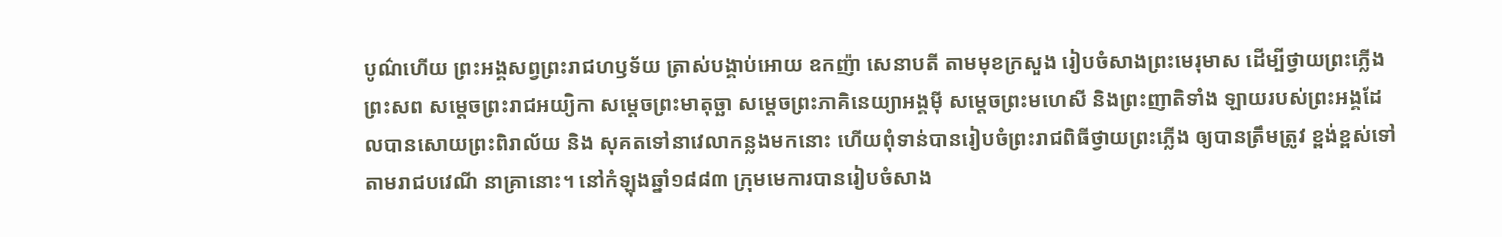បូណ៌ហើយ ព្រះអង្គសព្វព្រះរាជហឫទ័យ ត្រាស់បង្គាប់អោយ ឧកញ៉ា សេនាបតី តាមមុខក្រសួង រៀបចំសាងព្រះមេរុមាស ដើម្បីថ្វាយព្រះភ្លើងព្រះសព សម្តេចព្រះរាជអយ្យិកា សម្តេចព្រះមាតុច្ឆា សម្តេចព្រះភាគិនេយ្យាអង្គម៉ី សម្តេចព្រះមហេសី និងព្រះញាតិទាំង ឡាយរបស់ព្រះអង្គដែលបានសោយព្រះពិរាល័យ និង សុគតទៅនាវេលាកន្លងមកនោះ ហើយពុំទាន់បានរៀបចំព្រះរាជពិធីថ្វាយព្រះភ្លើង ឲ្យបានត្រឹមត្រូវ ខ្ពង់ខ្ពស់ទៅ តាមរាជបវេណី នាគ្រានោះ។ នៅកំឡុងឆ្នាំ១៨៨៣ ក្រុមមេការបានរៀបចំសាង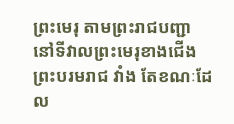ព្រះមេរុ តាមព្រះរាជបញ្ជា នៅទីវាលព្រះមេរុខាងជើងព្រះបរមរាជ វាំង តែខណៈដែល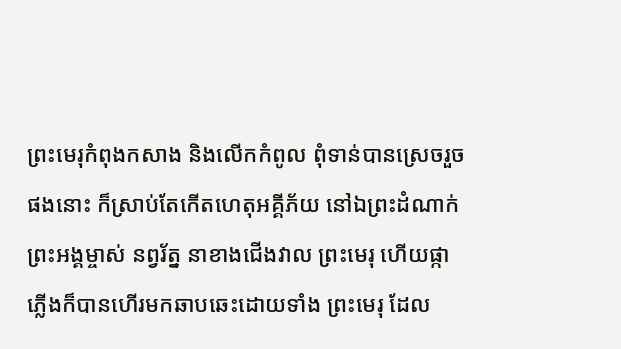ព្រះមេរុកំពុងកសាង និងលើកកំពូល ពុំទាន់បានស្រេចរួចផងនោះ ក៏ស្រាប់តែកើតហេតុអគ្គីភ័យ នៅឯព្រះដំណាក់ព្រះអង្គម្ចាស់ នព្វរ័ត្ន នាខាងជើងវាល ព្រះមេរុ ហើយផ្កាភ្លើងក៏បានហើរមកឆាបឆេះដោយទាំង ព្រះមេរុ ដែល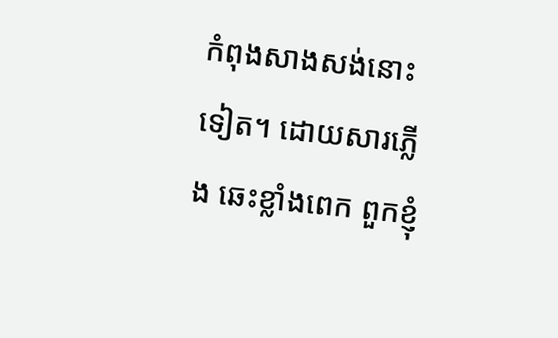កំពុងសាងសង់នោះទៀត។ ដោយសារភ្លើង ឆេះខ្លាំងពេក ពួកខ្ញុំ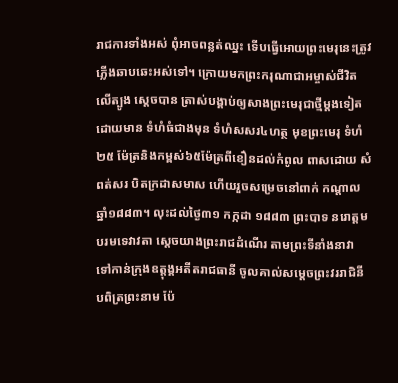រាជការទាំងអស់ ពុំអាចពន្លត់ឈ្នះ ទើបធ្វើអោយព្រះមេរុនេះត្រូវភ្លើងឆាបឆេះអស់ទៅ។ ក្រោយមកព្រះករុណាជាអម្ចាស់ជីវិតលើត្បូង ស្ដេចបាន ត្រាស់បង្គាប់ឲ្យសាងព្រះមេរុជាថ្មីម្តងទៀត ដោយមាន ទំហំធំជាងមុន ទំហំសសរ៤ហត្ថ មុខព្រះមេរុ ទំហំ២៥ ម៉ែត្រនិងកម្ពស់៦៥ម៉ែត្រពីខឿនដល់កំពូល ពាសដោយ សំពត់សរ បិតក្រដាសមាស ហើយរួចសម្រេចនៅពាក់ កណ្តាលឆ្នាំ១៨៨៣។ លុះដល់ថ្ងៃ៣១ កក្កដា ១៨៨៣ ព្រះបាទ នរោត្តម បរមទេវាវតា ស្តេចយាងព្រះរាជដំណើរ តាមព្រះទីនាំងនាវា ទៅកាន់ក្រុងឧត្តុង្គអតីតរាជធានី ចូលគាល់សម្តេចព្រះវររាជិនី បពិត្រព្រះនាម ប៉ែ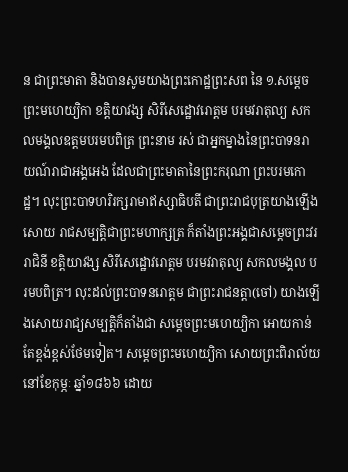ន ជាព្រះមាតា និងបានសូមយាងព្រះកោដ្ឋព្រះសព នៃ ១.សម្តេចព្រះមហេយ្យិកា ខត្តិយាវង្ស សិរីសេដ្ឋោវរោត្តម បរមវរាតុល្យ សកលមង្គលឧត្តមបរមបពិត្រ ព្រះនាម រស់ ជាអ្នកម្នាងនៃព្រះបាទនរាយណ៍រាជាអង្គអេង ដែលជាព្រះមាតានៃព្រះករុណា ព្រះបរមកោដ្ឋ។ លុះព្រះបាទហរិរក្សរាមាឥស្សាធិបតី ជាព្រះរាជបុត្រយាងឡើងសោយ រាជសម្បត្តិជាព្រះមហាក្សត្រ ក៏តាំងព្រះអង្គជាសម្ដេចព្រះវររាជិនី ខត្តិយាវង្ស សិរីសេដ្ឋោវរោត្តម បរមវរាតុល្យ សកលមង្គល បរមបពិត្រ។ លុះដល់ព្រះបាទនរោត្តម ជាព្រះរាជនត្តា(ចៅ) យាងឡើងសោយរាជ្យសម្បត្តិក៏តាំងជា សម្ដេចព្រះមហេយ្យិកា អោយកាន់តែខ្ពង់ខ្ពស់ថែមទៀត។ សម្តេចព្រះមហេយ្យិកា សោយព្រះពិរាល័យនៅខែកុម្ភៈ ឆ្នាំ១៨៦៦ ដោយ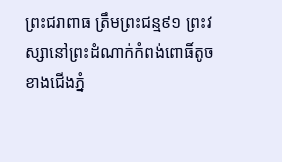ព្រះជរាពាធ ត្រឹមព្រះជន្ម៩១ ព្រះវស្សានៅព្រះដំណាក់កំពង់ពោធិ៍តូច ខាងជើងភ្នំ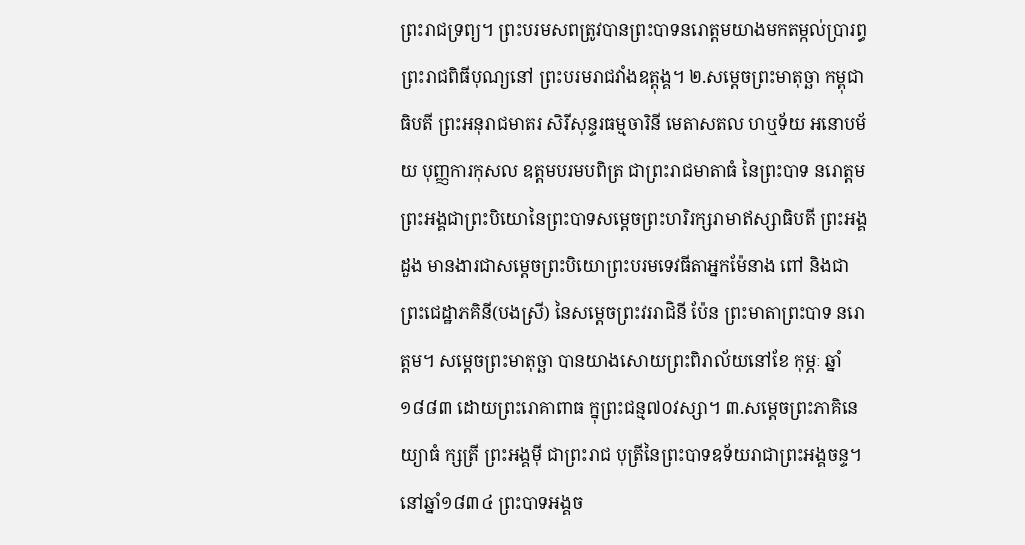ព្រះរាជទ្រព្យ។ ព្រះបរមសពត្រូវបានព្រះបាទនរោត្តមយាងមកតម្កល់ប្រារព្ធព្រះរាជពិធីបុណ្យនៅ ព្រះបរមរាជវាំងឧត្តុង្គ។ ២.សម្ដេចព្រះមាតុច្ឆា កម្ពុជាធិបតី ព្រះអនុរាជមាតរ សិរីសុន្ទរធម្មចារិនី មេតាសតល ហឬទ័យ អនោបម័យ បុញ្ញការកុសល ឧត្តមបរមបពិត្រ ជាព្រះរាជមាតាធំ នៃព្រះបាទ នរោត្តម ព្រះអង្គជាព្រះបិយោនៃព្រះបាទសម្តេចព្រះហរិរក្សរាមាឥស្សាធិបតី ព្រះអង្គដួង មានងារជាសម្តេចព្រះបិយោព្រះបរមទេវធីតាអ្នកម៉ែនាង ពៅ និងជាព្រះជេដ្ឋាភគិនី(បងស្រី) នៃសម្ដេចព្រះវររាជិនី ប៉ែន ព្រះមាតាព្រះបាទ នរោត្តម។ សម្តេចព្រះមាតុច្ឆា បានយាងសោយព្រះពិរាល័យនៅខែ កុម្ភៈ ឆ្នាំ១៨៨៣ ដោយព្រះរោគាពាធ ក្នុព្រះជន្ម៧០វស្សា។ ៣.សម្ដេចព្រះភាគិនេយ្យាធំ ក្សត្រី ព្រះអង្គម៉ី ជាព្រះរាជ បុត្រីនៃព្រះបាទឧទ័យរាជាព្រះអង្គចន្ទ។ នៅឆ្នាំ១៨៣៤ ព្រះបាទអង្គច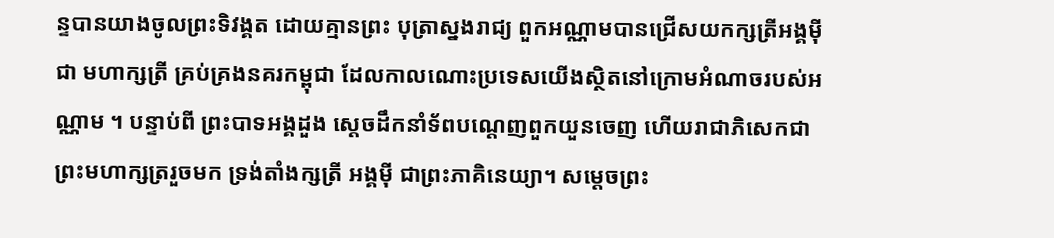ន្ទបានយាងចូលព្រះទិវង្គត ដោយគ្មានព្រះ បុត្រាស្នងរាជ្យ ពួកអណ្ណាមបានជ្រើសយកក្សត្រីអង្គម៉ី ជា មហាក្សត្រី គ្រប់គ្រងនគរកម្ពុជា ដែលកាលណោះប្រទេសយើងស្ថិតនៅក្រោមអំណាចរបស់អណ្ណាម ។ បន្ទាប់ពី ព្រះបាទអង្គដួង ស្ដេចដឹកនាំទ័ពបណ្តេញពួកយួនចេញ ហើយរាជាភិសេកជាព្រះមហាក្សត្ររួចមក ទ្រង់តាំងក្សត្រី អង្គម៉ី ជាព្រះភាគិនេយ្យា។ សម្តេចព្រះ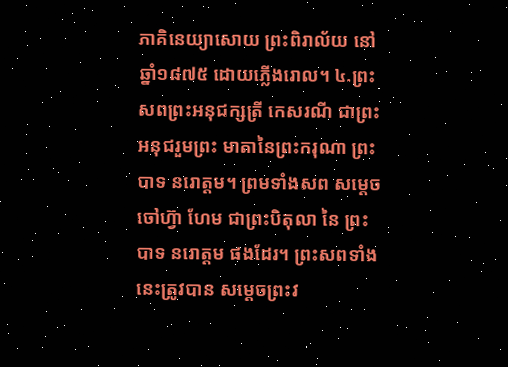ភាគិនេយ្យាសោយ ព្រះពិរាល័យ នៅឆ្នាំ១៨៧៥ ដោយភ្លើងរោល។ ៤.ព្រះសពព្រះអនុជក្សត្រី កេសរណី ជាព្រះអនុជរួមព្រះ មាតានៃព្រះករុណា ព្រះបាទ នរោត្តម។ ព្រមទាំងសព សម្តេចចៅហ៊្វា ហែម ជាព្រះបិតុលា នៃ ព្រះបាទ នរោត្តម ផងដែរ។ ព្រះសពទាំងនេះត្រូវបាន សម្តេចព្រះវ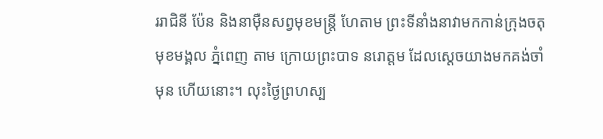ររាជិនី ប៉ែន និងនាម៉ឺនសព្វមុខមន្ត្រី ហែតាម ព្រះទីនាំងនាវាមកកាន់ក្រុងចតុមុខមង្គល ភ្នំពេញ តាម ក្រោយព្រះបាទ នរោត្តម ដែលស្តេចយាងមកគង់ចាំមុន ហើយនោះ។ លុះថ្ងៃព្រហស្ប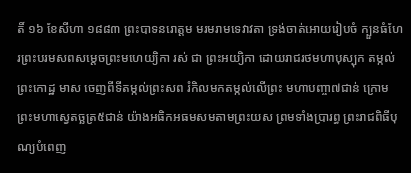តិ៍ ១៦ ខែសីហា ១៨៨៣ ព្រះបាទនរោត្តម មរមរាមទេវាវតា ទ្រង់ចាត់អោយរៀបចំ ក្បួនធំហែរព្រះបរមសពសម្តេចព្រះមហេយ្យិកា រស់ ជា ព្រះអយ្យិកា ដោយរាជរថមហាបុស្បុក តម្កល់ព្រះកោដ្ឋ មាស ចេញពីទីតម្កល់ព្រះសព រំកិលមកតម្កល់លើព្រះ មហាបញ្ចា៧ជាន់ ក្រោមព្រះមហាស្វេតច្ឆត្រ៥ជាន់ យ៉ាងអធិកអធមសមតាមព្រះយស ព្រមទាំងប្រារព្ធ ព្រះរាជពិធីបុណ្យបំពេញ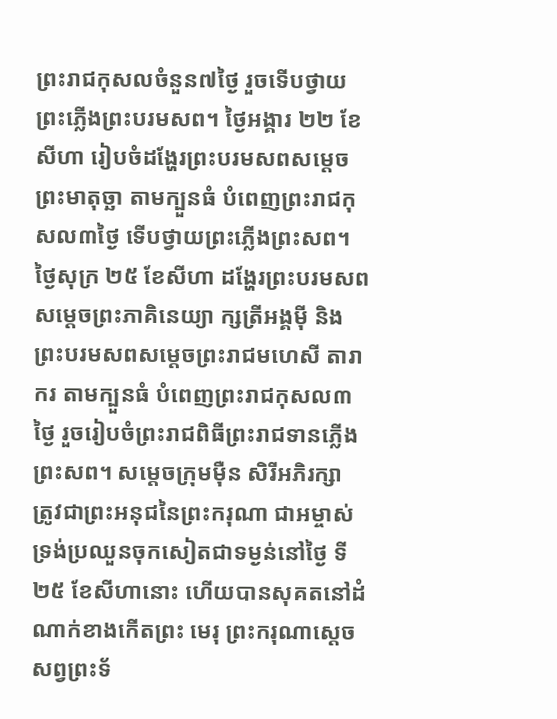ព្រះរាជកុសលចំនួន៧ថ្ងៃ រួចទើបថ្វាយ ព្រះភ្លើងព្រះបរមសព។ ថ្ងៃអង្គារ ២២ ខែសីហា រៀបចំដង្ហែរព្រះបរមសពសម្តេច ព្រះមាតុច្ឆា តាមក្បួនធំ បំពេញព្រះរាជកុសល៣ថ្ងៃ ទើបថ្វាយព្រះភ្លើងព្រះសព។ ថ្ងៃសុក្រ ២៥ ខែសីហា ដង្ហែរព្រះបរមសព សម្តេចព្រះភាគិនេយ្យា ក្សត្រីអង្គម៉ី និងព្រះបរមសពសម្តេចព្រះរាជមហេសី តារាករ តាមក្បួនធំ បំពេញព្រះរាជកុសល៣ថ្ងៃ រួចរៀបចំព្រះរាជពិធីព្រះរាជទានភ្លើងព្រះសព។ សម្ដេចក្រុមម៉ឺន សិរីអភិរក្សា ត្រូវជាព្រះអនុជនៃព្រះករុណា ជាអម្ចាស់ ទ្រង់ប្រឈួនចុកសៀតជាទម្ងន់នៅថ្ងៃ ទី២៥ ខែសីហានោះ ហើយបានសុគតនៅដំណាក់ខាងកើតព្រះ មេរុ ព្រះករុណាស្តេចសព្វព្រះទ័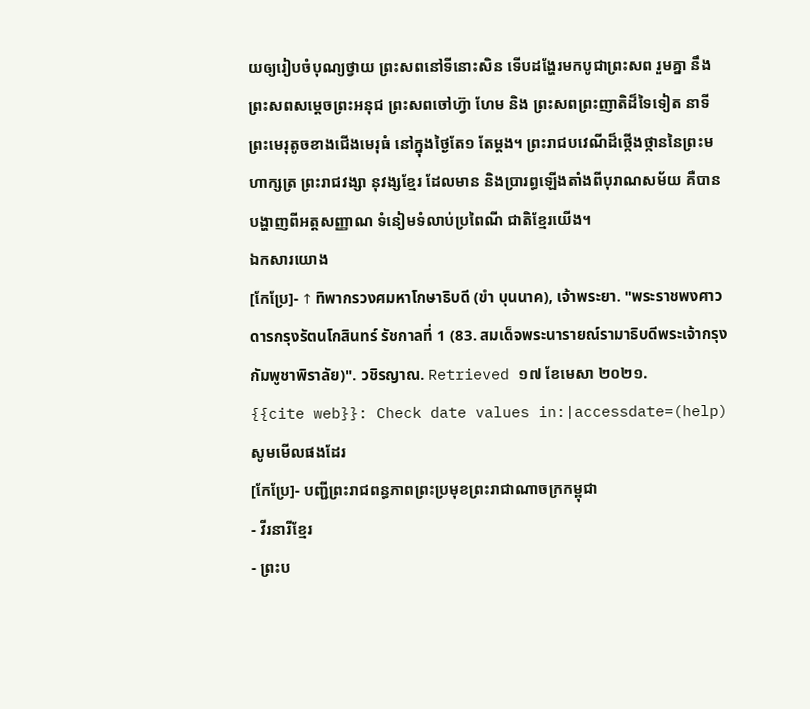យឲ្យរៀបចំបុណ្យថ្វាយ ព្រះសពនៅទីនោះសិន ទើបដង្ហែរមកបូជាព្រះសព រួមគ្នា នឹងព្រះសពសម្តេចព្រះអនុជ ព្រះសពចៅហ៊្វា ហែម និង ព្រះសពព្រះញាតិដ៏ទៃទៀត នាទីព្រះមេរុតូចខាងជើងមេរុធំ នៅក្នុងថ្ងៃតែ១ តែម្តង។ ព្រះរាជបវេណីដ៏ថ្កើងថ្កាននៃព្រះមហាក្សត្រ ព្រះរាជវង្សា នុវង្សខ្មែរ ដែលមាន និងប្រារព្ធឡើងតាំងពីបុរាណសម័យ គឺបានបង្ហាញពីអត្តសញ្ញាណ ទំនៀមទំលាប់ប្រពៃណី ជាតិខ្មែរយើង។
ឯកសារយោង
[កែប្រែ]- ↑ ทิพากรวงศมหาโกษาธิบดี (ขำ บุนนาค), เจ้าพระยา. "พระราชพงศาวดารกรุงรัตนโกสินทร์ รัชกาลที่ 1 (83. สมเด็จพระนารายณ์รามาธิบดีพระเจ้ากรุงกัมพูชาพิราลัย)". วชิรญาณ. Retrieved ១៧ ខែមេសា ២០២១.
{{cite web}}: Check date values in:|accessdate=(help)
សូមមើលផងដែរ
[កែប្រែ]- បញ្ជីព្រះរាជពន្ធភាពព្រះប្រមុខព្រះរាជាណាចក្រកម្ពុជា
- វីរនារីខ្មែរ
- ព្រះប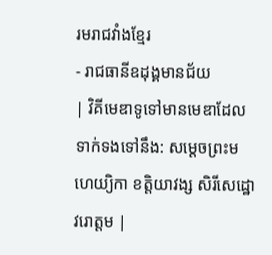រមរាជវាំងខ្មែរ
- រាជធានីឧដុង្គមានជ័យ
| វិគីមេឌាទូទៅមានមេឌាដែលទាក់ទងទៅនឹង: សម្តេចព្រះមហេយ្យិកា ខត្តិយាវង្ស សិរីសេដ្ឋោវរោត្តម |